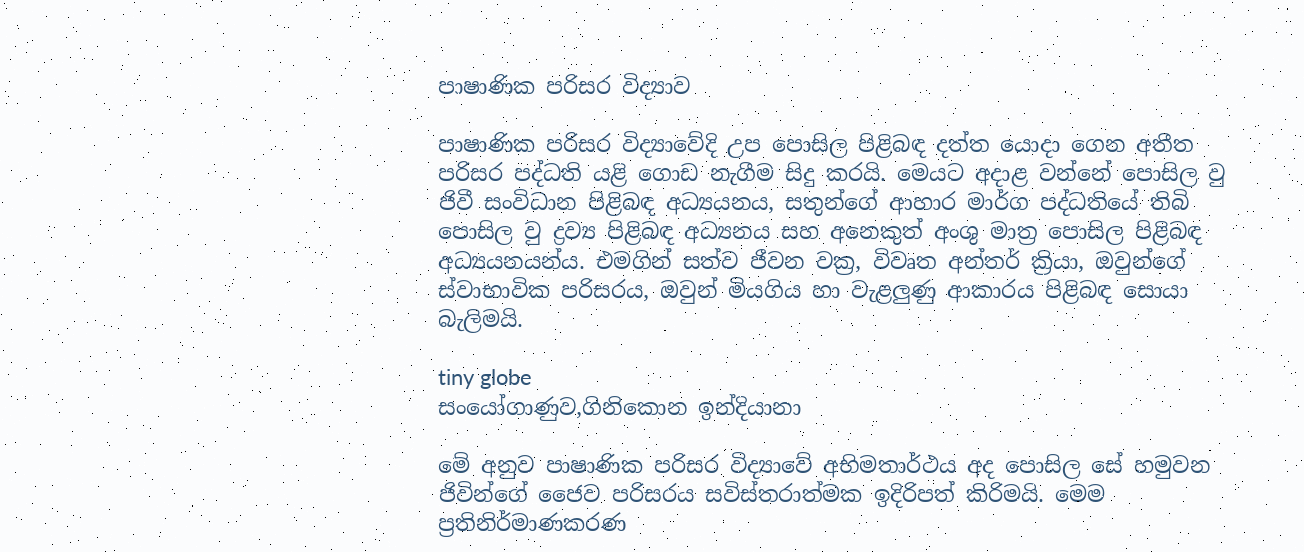පාෂාණික පරිසර විද්‍යාව

පාෂාණික පරිසර විද්‍යාවේදි උප පොසිල පිළිබඳ දත්ත යොදා ගෙන අතීත පරිසර පද්ධති යළි ගොඩ නැගීම සිදු කරයි. මෙයට අදාළ වන්නේ පොසිල වු ජිවී සංවිධාන පිළිබඳ අධ්‍යයනය, සතුන්ගේ ආහාර මාර්ග පද්ධතියේ තිබි පොසිල වු ද්‍රව්‍ය පිළිබඳ අධ්‍යනය සහ අනෙකුත් අංශු මාත්‍ර පොසිල පිළිබඳ අධ්‍යයනයන්ය. එමගින් සත්ව ජීවන වක්‍ර, විවෘත අන්තර් ක්‍රියා, ඔවුන්ගේ ස්වාභාවික පරිසරය, ඔවුන් මියගිය හා වැළලුණු ආකාරය පිළිබඳ සොයා බැලිමයි.

tiny globe
සංයෝගාණුව,ගිනිකොන ඉන්දියානා

මේ අනුව පාෂාණික පරිසර විද්‍යාවේ අභිමතාර්ථය අද පොසිල සේ හමුවන ජිවින්ගේ ජෛව පරිසරය සවිස්තරාත්මක ඉදිරිපත් කිරිමයි. මෙම ප්‍රතිනිර්මාණකරණ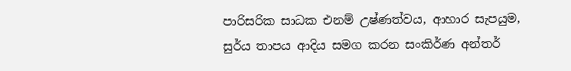පාරිසරික සාධක එනම් උෂ්ණත්වය, ආහාර සැපයුම, සුර්ය තාපය ආදිය සමග කරන සංකිර්ණ අන්තර්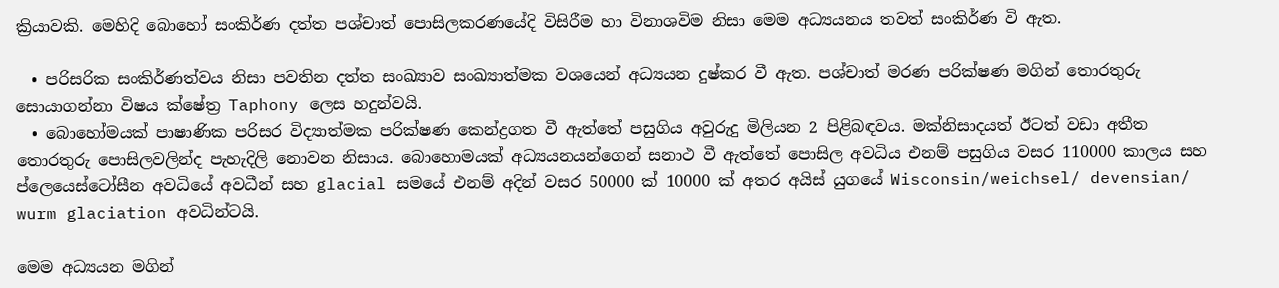ක්‍රියාවකි. මෙහිදි බොහෝ සංකිර්ණ දත්ත පශ්චාත් පොසිලකරණයේදි විසිරීම හා විනාශවිම නිසා මෙම අධ්‍යයනය තවත් සංකිර්ණ වි ඇත.

  • පරිසරික සංකිර්ණත්වය නිසා පවතින දත්ත සංඛ්‍යාව සංඛ්‍යාත්මක වශයෙන් අධ්‍යයන දුෂ්කර වී ඇත. පශ්චාත් මරණ පරික්ෂණ මගින් තොරතුරු සොයාගන්නා විෂය ක්ෂේත්‍ර Taphony ලෙස හදුන්වයි.
  • බොහෝමයක් පාෂාණික පරිසර විද්‍යාත්මක පරික්ෂණ කෙන්ද්‍රගත වී ඇත්තේ පසුගිය අවුරුදු මිලියන 2 පිළිබඳවය. මක්නිසාදයත් ඊටත් වඩා අතීත තොරතුරු පොසිලවලින්ද පැහැදිලි නොවන නිසාය. බොහොමයක් අධ්‍යයනයන්ගෙන් සනාථ වී ඇත්තේ පොසිල අවධිය එනම් පසුගිය වසර 110000 කාලය සහ ප්ලෙයෙස්ටෝසීන අවධියේ අවධීන් සහ glacial සමයේ එනම් අදින් වසර 50000 ක් 10000 ක් අතර අයිස් යුගයේ Wisconsin/weichsel/ devensian/ wurm glaciation අවධින්ටයි.

මෙම අධ්‍යයන මගින්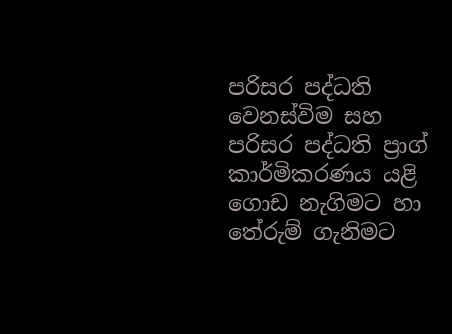පරිසර පද්ධති වෙනස්විම සහ පරිසර පද්ධති ප්‍රාග් කාර්මිකරණය යළි ගොඩ නැගිමට හා තේරුම් ගැනිමට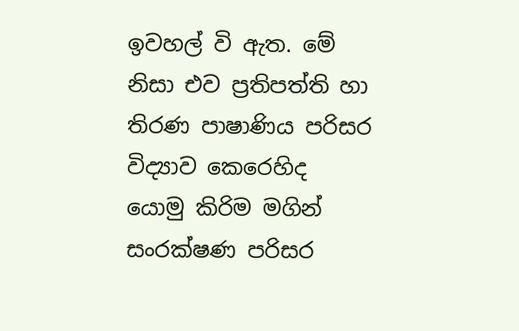ඉවහල් වි ඇත. මේ නිසා එව ප්‍රතිපත්ති හා තිරණ පාෂාණිය පරිසර විද්‍යාව කෙරෙහිද යොමු කිරිම මගින් සංරක්ෂණ පරිසර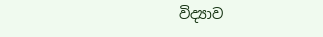විද්‍යාව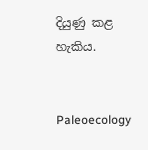දියුණු කළ හැකිය.


Paleoecology